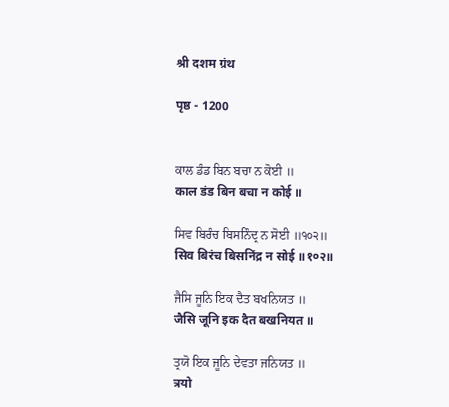श्री दशम ग्रंथ

पृष्ठ - 1200


ਕਾਲ ਡੰਡ ਬਿਨ ਬਚਾ ਨ ਕੋਈ ॥
काल डंड बिन बचा न कोई ॥

ਸਿਵ ਬਿਰੰਚ ਬਿਸਨਿੰਦ੍ਰ ਨ ਸੋਈ ॥੧੦੨॥
सिव बिरंच बिसनिंद्र न सोई ॥१०२॥

ਜੈਸਿ ਜੂਨਿ ਇਕ ਦੈਤ ਬਖਨਿਯਤ ॥
जैसि जूनि इक दैत बखनियत ॥

ਤ੍ਰਯੋ ਇਕ ਜੂਨਿ ਦੇਵਤਾ ਜਨਿਯਤ ॥
त्रयो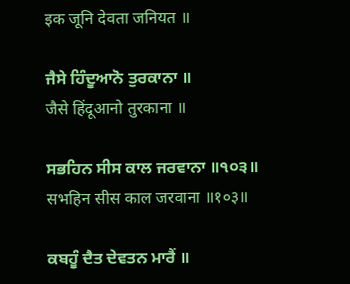इक जूनि देवता जनियत ॥

ਜੈਸੇ ਹਿੰਦੂਆਨੋ ਤੁਰਕਾਨਾ ॥
जैसे हिंदूआनो तुरकाना ॥

ਸਭਹਿਨ ਸੀਸ ਕਾਲ ਜਰਵਾਨਾ ॥੧੦੩॥
सभहिन सीस काल जरवाना ॥१०३॥

ਕਬਹੂੰ ਦੈਤ ਦੇਵਤਨ ਮਾਰੈਂ ॥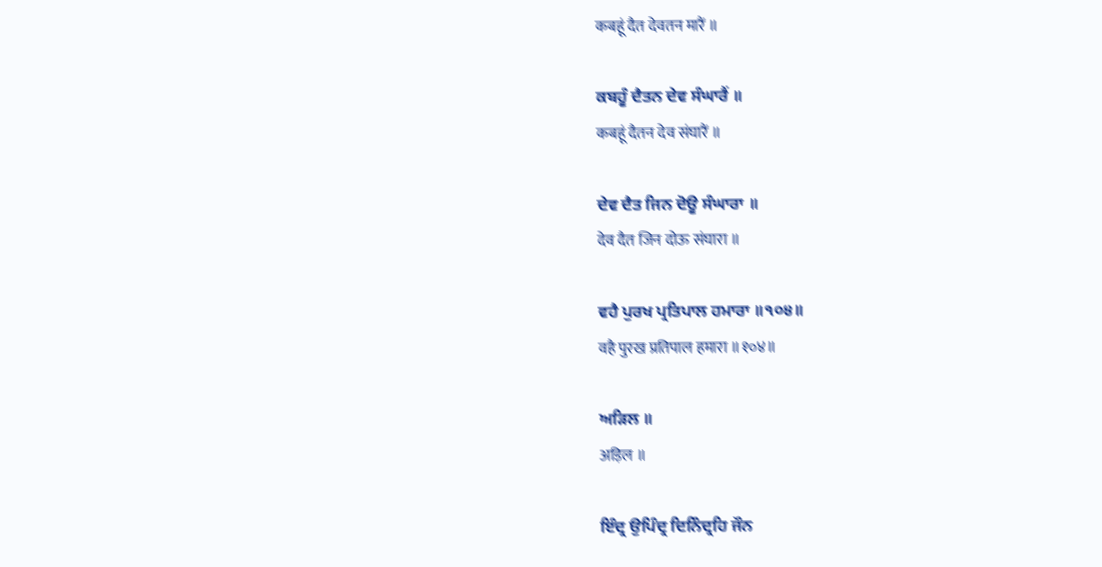कबहूं दैत देवतन मारैं ॥

ਕਬਹੂੰ ਦੈਤਨ ਦੇਵ ਸੰਘਾਰੈਂ ॥
कबहूं दैतन देव संघारैं ॥

ਦੇਵ ਦੈਤ ਜਿਨ ਦੋਊ ਸੰਘਾਰਾ ॥
देव दैत जिन दोऊ संघारा ॥

ਵਹੈ ਪੁਰਖ ਪ੍ਰਤਿਪਾਲ ਹਮਾਰਾ ॥੧੦੪॥
वहै पुरख प्रतिपाल हमारा ॥१०४॥

ਅੜਿਲ ॥
अड़िल ॥

ਇੰਦ੍ਰ ਉਪਿੰਦ੍ਰ ਦਿਨਿੰਦ੍ਰਹਿ ਜੌਨ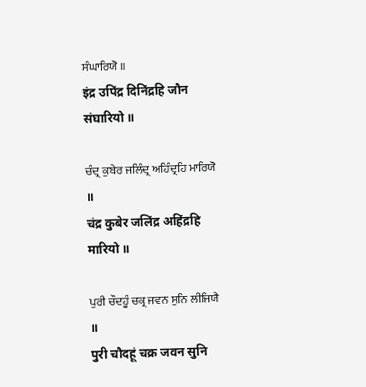ਸੰਘਾਰਿਯੋ ॥
इंद्र उपिंद्र दिनिंद्रहि जौन संघारियो ॥

ਚੰਦ੍ਰ ਕੁਬੇਰ ਜਲਿੰਦ੍ਰ ਅਹਿੰਦ੍ਰਹਿ ਮਾਰਿਯੋ ॥
चंद्र कुबेर जलिंद्र अहिंद्रहि मारियो ॥

ਪੁਰੀ ਚੌਦਹੂੰ ਚਕ੍ਰ ਜਵਨ ਸੁਨਿ ਲੀਜਿਯੈ ॥
पुरी चौदहूं चक्र जवन सुनि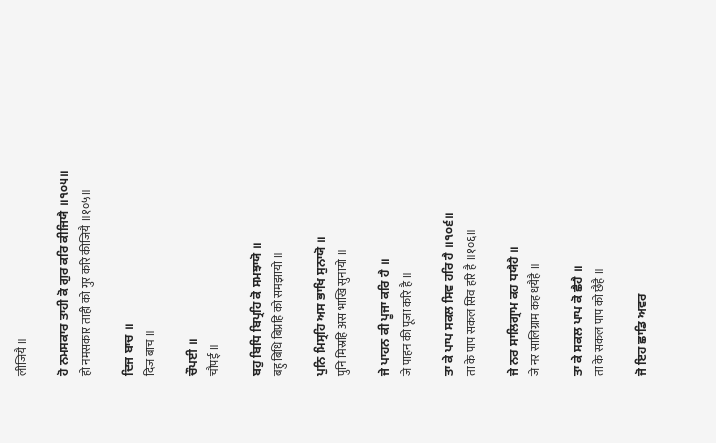लीजियै ॥

ਹੋ ਨਮਸਕਾਰ ਤਾਹੀ ਕੋ ਗੁਰ ਕਰਿ ਕੀਜਿਯੈ ॥੧੦੫॥
हो नमसकार ताही को गुर करि कीजियै ॥१०५॥

ਦਿਜ ਬਾਚ ॥
दिज बाच ॥

ਚੌਪਈ ॥
चौपई ॥

ਬਹੁ ਬਿਧਿ ਬਿਪ੍ਰਹਿ ਕੋ ਸਮਝਾਯੋ ॥
बहु बिधि बिप्रहि को समझायो ॥

ਪੁਨਿ ਮਿਸ੍ਰਹਿ ਅਸ ਭਾਖਿ ਸੁਨਾਯੋ ॥
पुनि मिस्रहि अस भाखि सुनायो ॥

ਜੇ ਪਾਹਨ ਕੀ ਪੂਜਾ ਕਰਿ ਹੈ ॥
जे पाहन की पूजा करि है ॥

ਤਾ ਕੇ ਪਾਪ ਸਕਲ ਸਿਵ ਹਰਿ ਹੈ ॥੧੦੬॥
ता के पाप सकल सिव हरि है ॥१०६॥

ਜੇ ਨਰ ਸਾਲਿਗ੍ਰਾਮ ਕਹ ਧਯੈਹੈ ॥
जे नर सालिग्राम कह धयैहै ॥

ਤਾ ਕੇ ਸਕਲ ਪਾਪ ਕੋ ਛੈਹੈ ॥
ता के सकल पाप को छैहै ॥

ਜੋ ਇਹ ਛਾਡਿ ਅਵਰ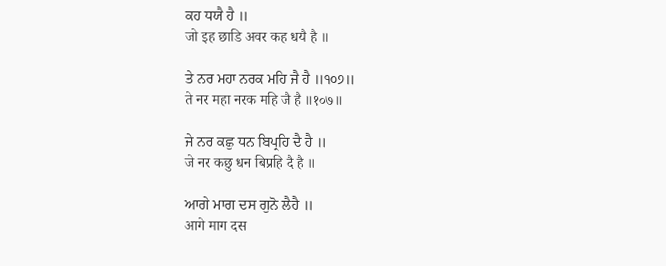ਕਹ ਧਯੈ ਹੈ ॥
जो इह छाडि अवर कह धयै है ॥

ਤੇ ਨਰ ਮਹਾ ਨਰਕ ਮਹਿ ਜੈ ਹੈ ॥੧੦੭॥
ते नर महा नरक महि जै है ॥१०७॥

ਜੇ ਨਰ ਕਛੁ ਧਨ ਬਿਪ੍ਰਹਿ ਦੈ ਹੈ ॥
जे नर कछु धन बिप्रहि दै है ॥

ਆਗੇ ਮਾਗ ਦਸ ਗੁਨੋ ਲੈਹੈ ॥
आगे माग दस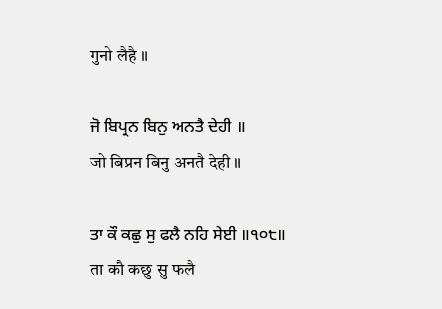गुनो लैहै ॥

ਜੋ ਬਿਪ੍ਰਨ ਬਿਨੁ ਅਨਤੈ ਦੇਹੀ ॥
जो बिप्रन बिनु अनतै देही ॥

ਤਾ ਕੌ ਕਛੁ ਸੁ ਫਲੈ ਨਹਿ ਸੇਈ ॥੧੦੮॥
ता कौ कछु सु फलै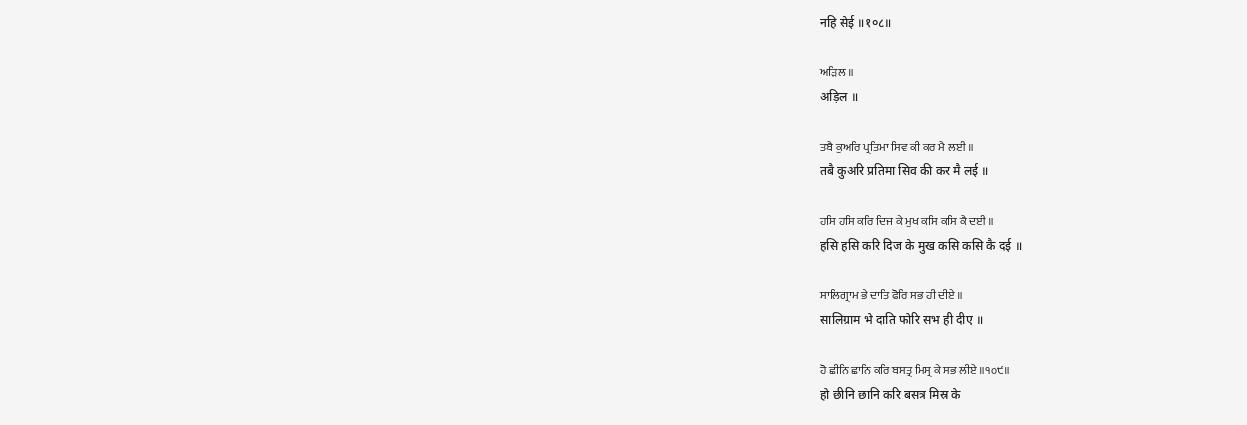नहि सेई ॥१०८॥

ਅੜਿਲ ॥
अड़िल ॥

ਤਬੈ ਕੁਅਰਿ ਪ੍ਰਤਿਮਾ ਸਿਵ ਕੀ ਕਰ ਮੈ ਲਈ ॥
तबै कुअरि प्रतिमा सिव की कर मै लई ॥

ਹਸਿ ਹਸਿ ਕਰਿ ਦਿਜ ਕੇ ਮੁਖ ਕਸਿ ਕਸਿ ਕੈ ਦਈ ॥
हसि हसि करि दिज के मुख कसि कसि कै दई ॥

ਸਾਲਿਗ੍ਰਾਮ ਭੇ ਦਾਤਿ ਫੋਰਿ ਸਭ ਹੀ ਦੀਏ ॥
सालिग्राम भे दाति फोरि सभ ही दीए ॥

ਹੋ ਛੀਨਿ ਛਾਨਿ ਕਰਿ ਬਸਤ੍ਰ ਮਿਸ੍ਰ ਕੇ ਸਭ ਲੀਏ ॥੧੦੯॥
हो छीनि छानि करि बसत्र मिस्र के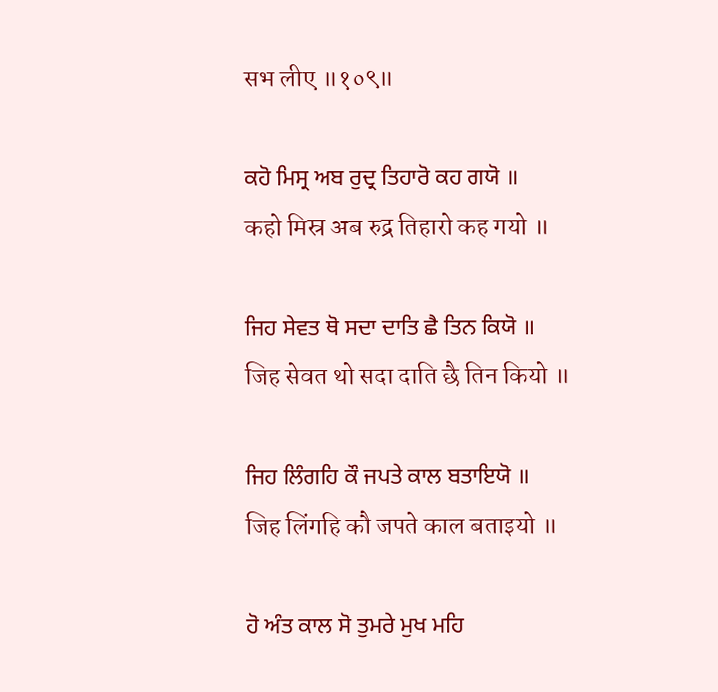सभ लीए ॥१०९॥

ਕਹੋ ਮਿਸ੍ਰ ਅਬ ਰੁਦ੍ਰ ਤਿਹਾਰੋ ਕਹ ਗਯੋ ॥
कहो मिस्र अब रुद्र तिहारो कह गयो ॥

ਜਿਹ ਸੇਵਤ ਥੋ ਸਦਾ ਦਾਤਿ ਛੈ ਤਿਨ ਕਿਯੋ ॥
जिह सेवत थो सदा दाति छै तिन कियो ॥

ਜਿਹ ਲਿੰਗਹਿ ਕੌ ਜਪਤੇ ਕਾਲ ਬਤਾਇਯੋ ॥
जिह लिंगहि कौ जपते काल बताइयो ॥

ਹੋ ਅੰਤ ਕਾਲ ਸੋ ਤੁਮਰੇ ਮੁਖ ਮਹਿ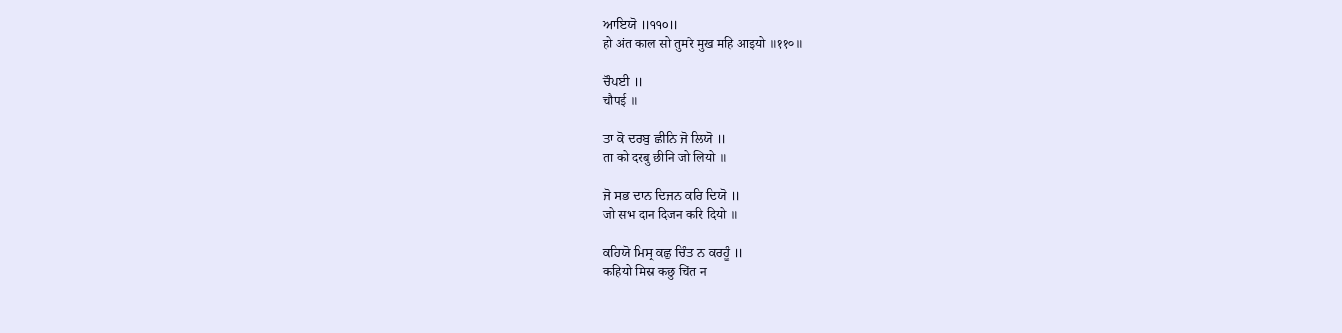ਆਇਯੋ ॥੧੧੦॥
हो अंत काल सो तुमरे मुख महि आइयो ॥११०॥

ਚੌਪਈ ॥
चौपई ॥

ਤਾ ਕੋ ਦਰਬੁ ਛੀਨਿ ਜੋ ਲਿਯੋ ॥
ता को दरबु छीनि जो लियो ॥

ਜੋ ਸਭ ਦਾਨ ਦਿਜਨ ਕਰਿ ਦਿਯੋ ॥
जो सभ दान दिजन करि दियो ॥

ਕਹਿਯੋ ਮਿਸ੍ਰ ਕਛੁ ਚਿੰਤ ਨ ਕਰਹੂੰ ॥
कहियो मिस्र कछु चिंत न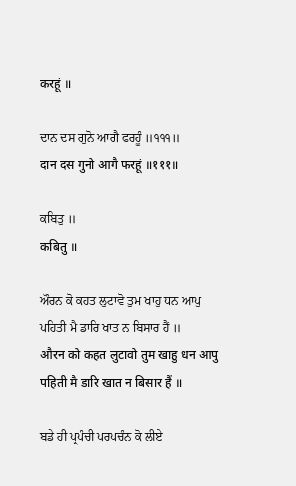करहूं ॥

ਦਾਨ ਦਸ ਗੁਨੋ ਆਗੈ ਫਰਹੂੰ ॥੧੧੧॥
दान दस गुनो आगै फरहूं ॥१११॥

ਕਬਿਤੁ ॥
कबितु ॥

ਔਰਨ ਕੋ ਕਹਤ ਲੁਟਾਵੋ ਤੁਮ ਖਾਹੁ ਧਨ ਆਪੁ ਪਹਿਤੀ ਮੈ ਡਾਰਿ ਖਾਤ ਨ ਬਿਸਾਰ ਹੈਂ ॥
औरन को कहत लुटावो तुम खाहु धन आपु पहिती मै डारि खात न बिसार हैं ॥

ਬਡੇ ਹੀ ਪ੍ਰਪੰਚੀ ਪਰਪਚੰਨ ਕੋ ਲੀਏ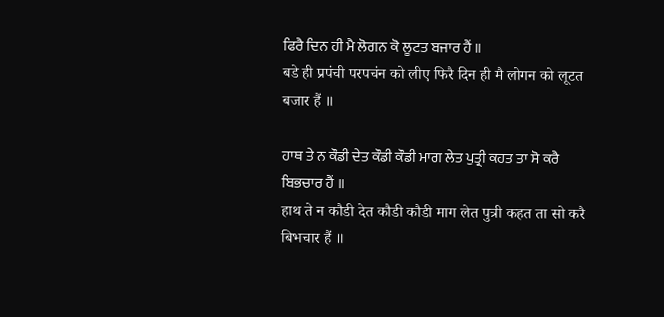ਫਿਰੈ ਦਿਨ ਹੀ ਮੈ ਲੋਗਨ ਕੋ ਲੂਟਤ ਬਜਾਰ ਹੈਂ ॥
बडे ही प्रपंची परपचंन को लीए फिरै दिन ही मै लोगन को लूटत बजार हैं ॥

ਹਾਥ ਤੇ ਨ ਕੌਡੀ ਦੇਤ ਕੌਡੀ ਕੌਡੀ ਮਾਗ ਲੇਤ ਪੁਤ੍ਰੀ ਕਹਤ ਤਾ ਸੋ ਕਰੈ ਬਿਭਚਾਰ ਹੈਂ ॥
हाथ ते न कौडी देत कौडी कौडी माग लेत पुत्री कहत ता सो करै बिभचार हैं ॥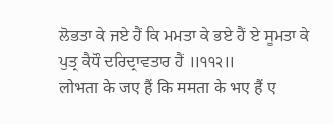ਲੋਭਤਾ ਕੇ ਜਏ ਹੈਂ ਕਿ ਮਮਤਾ ਕੇ ਭਏ ਹੈਂ ਏ ਸੂਮਤਾ ਕੇ ਪੁਤ੍ਰ ਕੈਧੌ ਦਰਿਦ੍ਰਾਵਤਾਰ ਹੈਂ ॥੧੧੨॥
लोभता के जए हैं कि ममता के भए हैं ए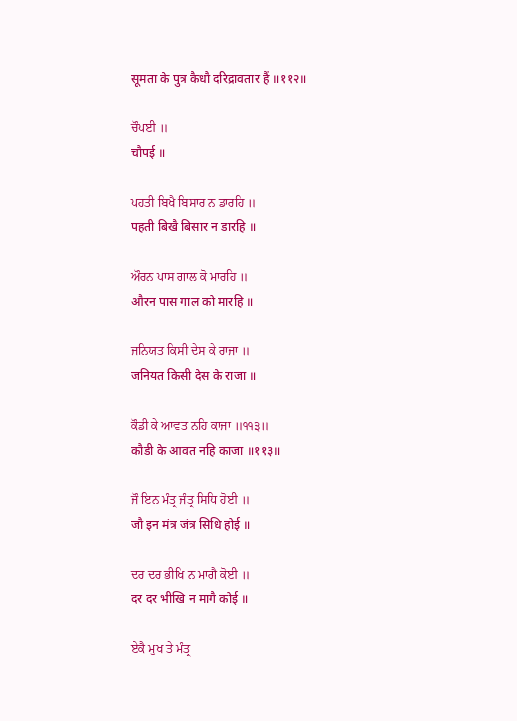सूमता के पुत्र कैधौ दरिद्रावतार हैं ॥११२॥

ਚੌਪਈ ॥
चौपई ॥

ਪਹਤੀ ਬਿਖੈ ਬਿਸਾਰ ਨ ਡਾਰਹਿ ॥
पहती बिखै बिसार न डारहि ॥

ਔਰਨ ਪਾਸ ਗਾਲ ਕੋ ਮਾਰਹਿ ॥
औरन पास गाल को मारहि ॥

ਜਨਿਯਤ ਕਿਸੀ ਦੇਸ ਕੇ ਰਾਜਾ ॥
जनियत किसी देस के राजा ॥

ਕੌਡੀ ਕੇ ਆਵਤ ਨਹਿ ਕਾਜਾ ॥੧੧੩॥
कौडी के आवत नहि काजा ॥११३॥

ਜੌ ਇਨ ਮੰਤ੍ਰ ਜੰਤ੍ਰ ਸਿਧਿ ਹੋਈ ॥
जौ इन मंत्र जंत्र सिधि होई ॥

ਦਰ ਦਰ ਭੀਖਿ ਨ ਮਾਗੈ ਕੋਈ ॥
दर दर भीखि न मागै कोई ॥

ਏਕੈ ਮੁਖ ਤੇ ਮੰਤ੍ਰ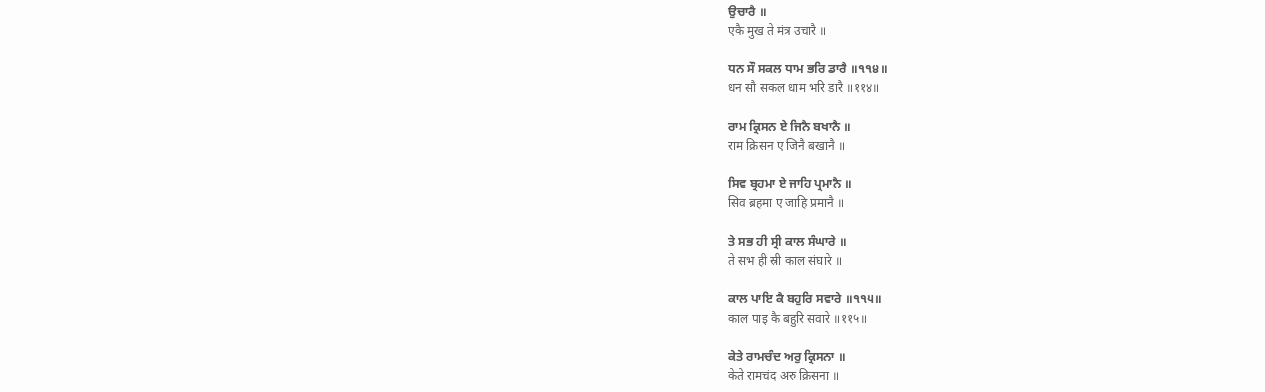ਉਚਾਰੈ ॥
एकै मुख ते मंत्र उचारै ॥

ਧਨ ਸੌ ਸਕਲ ਧਾਮ ਭਰਿ ਡਾਰੈ ॥੧੧੪॥
धन सौ सकल धाम भरि डारै ॥११४॥

ਰਾਮ ਕ੍ਰਿਸਨ ਏ ਜਿਨੈ ਬਖਾਨੈ ॥
राम क्रिसन ए जिनै बखानै ॥

ਸਿਵ ਬ੍ਰਹਮਾ ਏ ਜਾਹਿ ਪ੍ਰਮਾਨੈ ॥
सिव ब्रहमा ए जाहि प्रमानै ॥

ਤੇ ਸਭ ਹੀ ਸ੍ਰੀ ਕਾਲ ਸੰਘਾਰੇ ॥
ते सभ ही स्री काल संघारे ॥

ਕਾਲ ਪਾਇ ਕੈ ਬਹੁਰਿ ਸਵਾਰੇ ॥੧੧੫॥
काल पाइ कै बहुरि सवारे ॥११५॥

ਕੇਤੇ ਰਾਮਚੰਦ ਅਰੁ ਕ੍ਰਿਸਨਾ ॥
केते रामचंद अरु क्रिसना ॥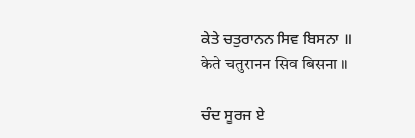ਕੇਤੇ ਚਤੁਰਾਨਨ ਸਿਵ ਬਿਸਨਾ ॥
केते चतुरानन सिव बिसना ॥

ਚੰਦ ਸੂਰਜ ਏ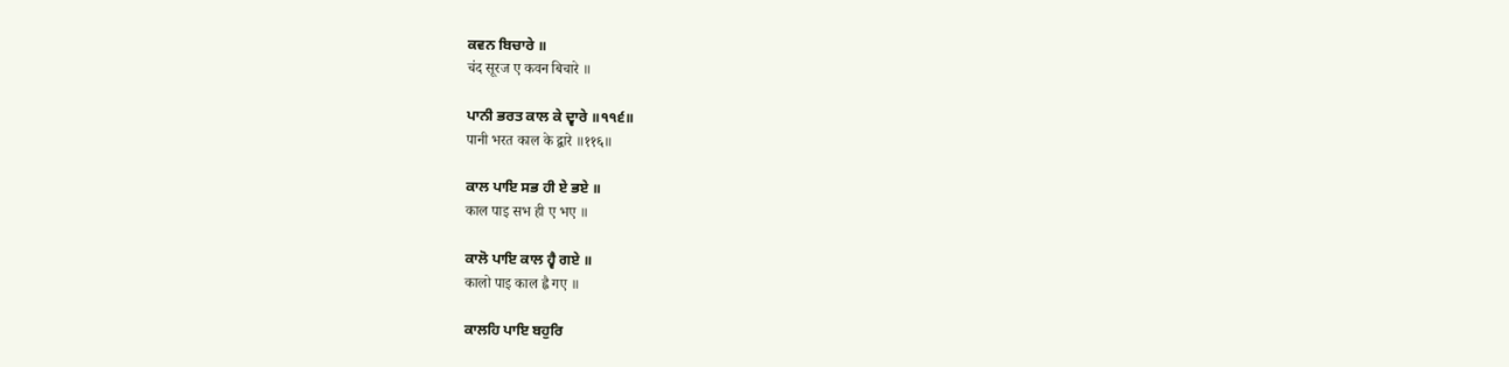ਕਵਨ ਬਿਚਾਰੇ ॥
चंद सूरज ए कवन बिचारे ॥

ਪਾਨੀ ਭਰਤ ਕਾਲ ਕੇ ਦ੍ਵਾਰੇ ॥੧੧੬॥
पानी भरत काल के द्वारे ॥११६॥

ਕਾਲ ਪਾਇ ਸਭ ਹੀ ਏ ਭਏ ॥
काल पाइ सभ ही ए भए ॥

ਕਾਲੋ ਪਾਇ ਕਾਲ ਹ੍ਵੈ ਗਏ ॥
कालो पाइ काल ह्वै गए ॥

ਕਾਲਹਿ ਪਾਇ ਬਹੁਰਿ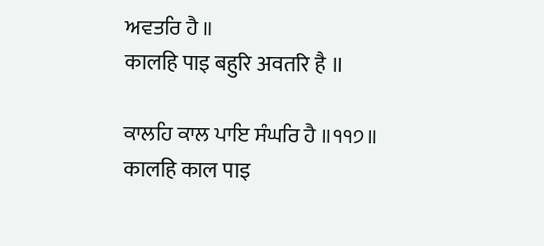ਅਵਤਰਿ ਹੈ ॥
कालहि पाइ बहुरि अवतरि है ॥

ਕਾਲਹਿ ਕਾਲ ਪਾਇ ਸੰਘਰਿ ਹੈ ॥੧੧੭॥
कालहि काल पाइ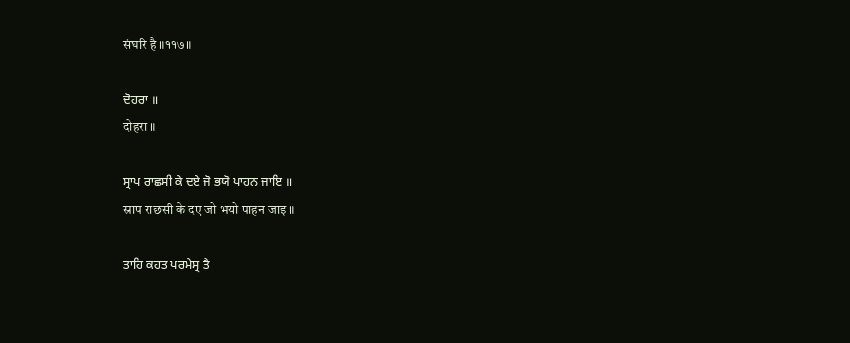संघरि है ॥११७॥

ਦੋਹਰਾ ॥
दोहरा ॥

ਸ੍ਰਾਪ ਰਾਛਸੀ ਕੇ ਦਏ ਜੋ ਭਯੋ ਪਾਹਨ ਜਾਇ ॥
स्राप राछसी के दए जो भयो पाहन जाइ ॥

ਤਾਹਿ ਕਹਤ ਪਰਮੇਸ੍ਰ ਤੈ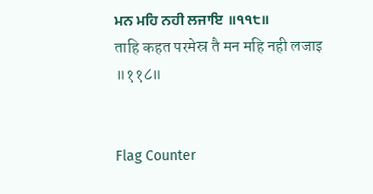ਮਨ ਮਹਿ ਨਹੀ ਲਜਾਇ ॥੧੧੮॥
ताहि कहत परमेस्र तै मन महि नही लजाइ ॥११८॥


Flag Counter